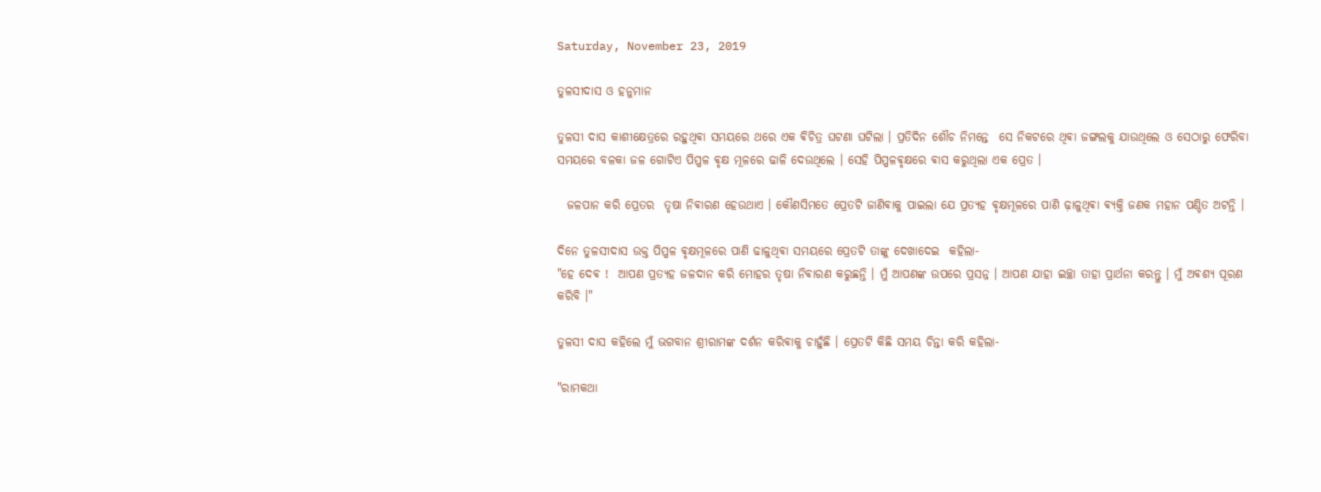Saturday, November 23, 2019

ତୁଳସୀଦାସ ଓ ହନୁମାନ

ତୁଳସୀ ଦାସ କାଶୀକ୍ଷେତ୍ରରେ ରହୁଥିଵା ସମୟରେ ଥରେ ଏକ ଵିଚିତ୍ର ଘଟଣା ଘଟିଲା । ପ୍ରତିଦିନ ଶୌଚ ନିମନ୍ତେ  ସେ ନିକଟରେ ଥିଵା ଜଙ୍ଗଲକୁ ଯାଉଥିଲେ ଓ ସେଠାରୁ ଫେରିବା ସମୟରେ ବଳକା ଜଳ ଗୋଟିଏ ପିପ୍ପଳ ଵୃକ୍ଷ ମୂଳରେ ଢାଳି ଦେଉଥିଲେ । ସେହି ପିପ୍ପଳଵୃକ୍ଷରେ ଵାସ କରୁଥିଲା ଏକ ପ୍ରେତ ।

  ଜଳପାନ କରି ପ୍ରେତର  ତୃଷା ନିଵାରଣ ହେଉଥାଏ । କୌଣସିମତେ ପ୍ରେତଟି ଜାଣିଵାକୁ ପାଇଲା ଯେ ପ୍ରତ୍ୟହ ଵୃକ୍ଷମୂଳରେ ପାଣି ଢ଼ାଳୁଥିଵା ଵ୍ଯକ୍ତି ଜଣକ ମହାନ ପଣ୍ଡିତ ଅଟନ୍ତି ।

ଦିନେ ତୁଳସୀଦାସ ଉକ୍ତ ପିପ୍ପଳ ଵୃକ୍ଷମୂଳରେ ପାଣି ଢାଳୁଥିଵା ସମୟରେ ପ୍ରେତଟି ତାଙ୍କୁ ଦେଖାଦେଇ  କହିଲା-
"ହେ ଦେଵ !  ଆପଣ ପ୍ରତ୍ୟହ ଜଳଦାନ କରି ମୋହର ତୃଷା ନିଵାରଣ କରୁଛନ୍ତି । ମୁଁ ଆପଣଙ୍କ ଉପରେ ପ୍ରସନ୍ନ । ଆପଣ ଯାହା ଇଚ୍ଛା ତାହା ପ୍ରାର୍ଥନା କରନ୍ତୁ । ମୁଁ ଅଵଶ୍ୟ ପୂରଣ କରିବି ।"

ତୁଳସୀ ଦାସ କହିଲେ ମୁଁ ଭଗବାନ ଶ୍ରୀରାମଙ୍କ ଦର୍ଶନ କରିଵାକୁ ଚାହୁଁଛି । ପ୍ରେତଟି କିଛି ସମୟ ଚିନ୍ତା କରି କହିଲା-

"ରାମକଥା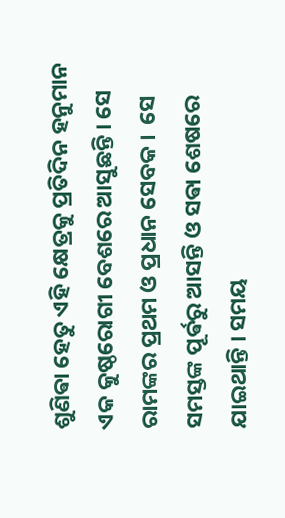ଶୁଣିଵା ହେତୁ ଏହି କ୍ଷେତ୍ରକୁ ପ୍ରତିଦିନ ହନୁମାନ ଏକ କୁଷ୍ଠରୋଗୀ ବେଶରେ ଆସୁଛନ୍ତି । ସେ  ରାମଙ୍କର ପ୍ରଥମ ଓ ପ୍ରଧାନ ସେବକ ।  ସେ ସମସ୍ତଙ୍କ ପୂର୍ଵରୁ ଆସନ୍ତି ଓ ସଵା ଶେଷରେ ଯାଇଥାନ୍ତି । ସମୟ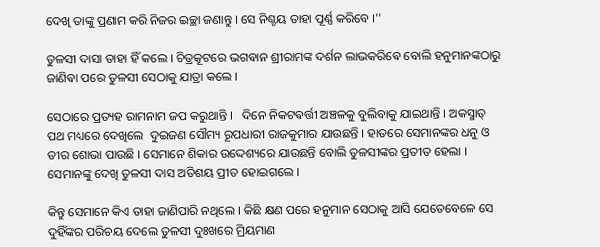ଦେଖି ତାଙ୍କୁ ପ୍ରଣାମ କରି ନିଜର ଇଚ୍ଛା ଜଣାନ୍ତୁ । ସେ ନିଶ୍ଚୟ ତାହା ପୂର୍ଣ୍ଣ କରିବେ ।''

ତୁଳସୀ ଦାସା ତାହା ହିଁ କଲେ । ଚିତ୍ରକୂଟରେ ଭଗଵାନ ଶ୍ରୀରାମଙ୍କ ଦର୍ଶନ ଲାଭକରିଵେ ବୋଲି ହନୁମାନଙ୍କଠାରୁ ଜାଣିଵା ପରେ ତୁଳସୀ ସେଠାକୁ ଯାତ୍ରା କଲେ ।

ସେଠାରେ ପ୍ରତ୍ୟହ ରାମନାମ ଜପ କରୁଥାନ୍ତି ।   ଦିନେ ନିକଟଵର୍ତ୍ତୀ ଅଞ୍ଚଳକୁ ବୁଲିବାକୁ ଯାଇଥାନ୍ତି । ଅକସ୍ମାତ୍ ପଥ ମଧ୍ୟରେ ଦେଖିଲେ  ଦୁଇଜଣ ସୌମ୍ୟ ରୂପଧାରୀ ରାଜକୁମାର ଯାଉଛନ୍ତି । ହାତରେ ସେମାନଙ୍କର ଧନୁ ଓ ତୀର ଶୋଭା ପାଉଛି । ସେମାନେ ଶିକାର ଉଦ୍ଦେଶ୍ୟରେ ଯାଉଛନ୍ତି ବୋଲି ତୁଳସୀଙ୍କର ପ୍ରତୀତ ହେଲା । ସେମାନଙ୍କୁ ଦେଖି ତୁଳସୀ ଦାସ ଅତିଶୟ ପ୍ରୀତ ହୋଇଗଲେ ।

କିନ୍ତୁ ସେମାନେ କିଏ ତାହା ଜାଣିପାରି ନଥିଲେ । କିଛି କ୍ଷଣ ପରେ ହନୁମାନ ସେଠାକୁ ଆସି ଯେତେବେଳେ ସେ ଦୁହିଁଙ୍କର ପରିଚୟ ଦେଲେ ତୁଳସୀ ଦୁଃଖରେ ମ୍ରିୟମାଣ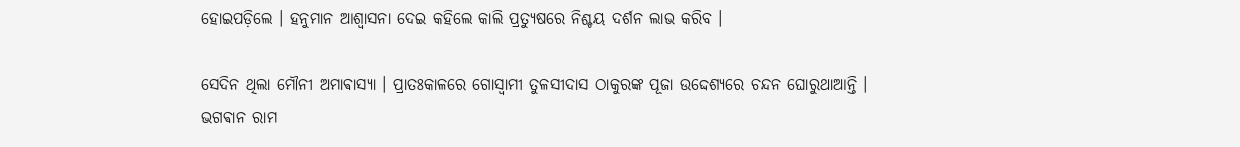ହୋଇପଡ଼ିଲେ । ହନୁମାନ ଆଶ୍ୱାସନା ଦେଇ କହିଲେ କାଲି ପ୍ରତ୍ୟୁଷରେ ନିଶ୍ଚୟ ଦର୍ଶନ ଲାଭ କରିବ ।

ସେଦିନ ଥିଲା ମୌନୀ ଅମାଵାସ୍ୟା । ପ୍ରାତଃକାଳରେ ଗୋସ୍ୱାମୀ ତୁଳସୀଦାସ ଠାକୁରଙ୍କ ପୂଜା ଉଦ୍ଦେଶ୍ୟରେ ଚନ୍ଦନ ଘୋରୁଥାଆନ୍ତି । ଭଗଵାନ ରାମ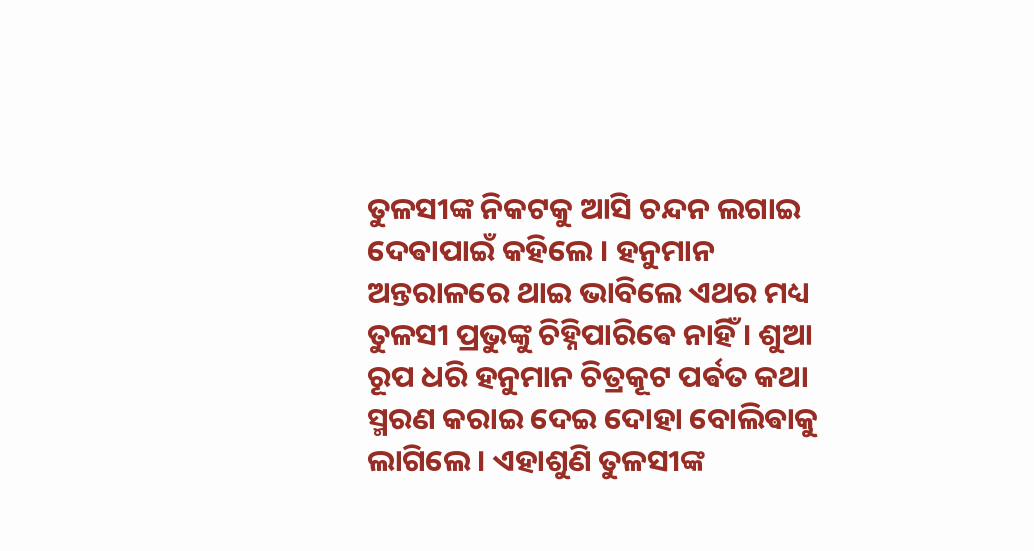ତୁଳସୀଙ୍କ ନିକଟକୁ ଆସି ଚନ୍ଦନ ଲଗାଇ ଦେଵାପାଇଁ କହିଲେ । ହନୁମାନ ଅନ୍ତରାଳରେ ଥାଇ ଭାବିଲେ ଏଥର ମଧ୍ୟ ତୁଳସୀ ପ୍ରଭୁଙ୍କୁ ଚିହ୍ନିପାରିଵେ ନାହିଁ । ଶୁଆ ରୂପ ଧରି ହନୁମାନ ଚିତ୍ରକୂଟ ପର୍ଵତ କଥା ସ୍ମରଣ କରାଇ ଦେଇ ଦୋହା ବୋଲିଵାକୁ ଲାଗିଲେ । ଏହାଶୁଣି ତୁଳସୀଙ୍କ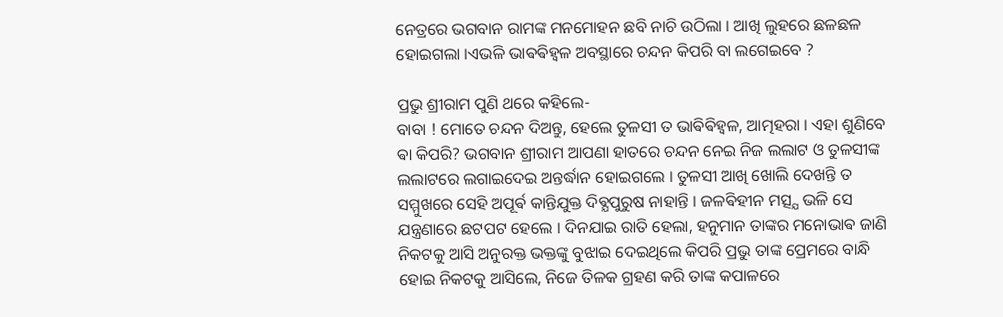ନେତ୍ରରେ ଭଗବାନ ରାମଙ୍କ ମନମୋହନ ଛବି ନାଚି ଉଠିଲା । ଆଖି ଲୁହରେ ଛଳଛଳ ହୋଇଗଲା ।ଏଭଳି ଭାଵଵିହ୍ୱଳ ଅବସ୍ଥାରେ ଚନ୍ଦନ କିପରି ବା ଲଗେଇବେ ?

ପ୍ରଭୁ ଶ୍ରୀରାମ ପୁଣି ଥରେ କହିଲେ-
ବାବା ! ମୋତେ ଚନ୍ଦନ ଦିଅନ୍ତୁ, ହେଲେ ତୁଳସୀ ତ ଭାଵିଵିହ୍ୱଳ, ଆତ୍ମହରା । ଏହା ଶୁଣିବେ ଵା କିପରି? ଭଗବାନ ଶ୍ରୀରାମ ଆପଣା ହାତରେ ଚନ୍ଦନ ନେଇ ନିଜ ଲଲାଟ ଓ ତୁଳସୀଙ୍କ ଲଲାଟରେ ଲଗାଇଦେଇ ଅନ୍ତର୍ଦ୍ଧାନ ହୋଇଗଲେ । ତୁଳସୀ ଆଖି ଖୋଲି ଦେଖନ୍ତି ତ ସମ୍ମୁଖରେ ସେହି ଅପୂର୍ଵ କାନ୍ତିଯୁକ୍ତ ଦିଵ୍ଯପୁରୁଷ ନାହାନ୍ତି । ଜଳଵିହୀନ ମତ୍ସ୍ଯ ଭଳି ସେ ଯନ୍ତ୍ରଣାରେ ଛଟପଟ ହେଲେ । ଦିନଯାଇ ରାତି ହେଲା, ହନୁମାନ ତାଙ୍କର ମନୋଭାଵ ଜାଣି ନିକଟକୁ ଆସି ଅନୁରକ୍ତ ଭକ୍ତଙ୍କୁ ବୁଝାଇ ଦେଇଥିଲେ କିପରି ପ୍ରଭୁ ତାଙ୍କ ପ୍ରେମରେ ବାନ୍ଧି ହୋଇ ନିକଟକୁ ଆସିଲେ, ନିଜେ ତିଳକ ଗ୍ରହଣ କରି ତାଙ୍କ କପାଳରେ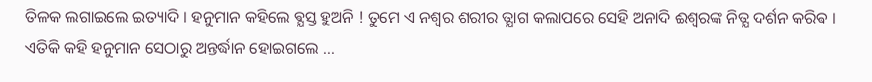ତିଳକ ଲଗାଇଲେ ଇତ୍ୟାଦି । ହନୁମାନ କହିଲେ ଵ୍ଯସ୍ତ ହୁଅନି ! ତୁମେ ଏ ନଶ୍ଵର ଶରୀର ତ୍ଯାଗ କଲାପରେ ସେହି ଅନାଦି ଈଶ୍ଵରଙ୍କ ନିତ୍ଯ ଦର୍ଶନ କରିଵ । ଏତିକି କହି ହନୁମାନ ସେଠାରୁ ଅନ୍ତର୍ଦ୍ଧାନ ହୋଇଗଲେ ...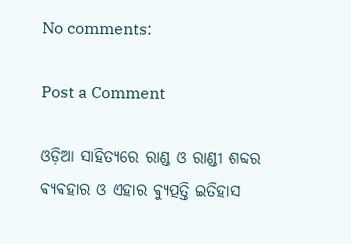No comments:

Post a Comment

ଓଡ଼ିଆ ସାହିତ୍ୟରେ ରାଣ୍ଡ ଓ ରାଣ୍ଡୀ ଶବ୍ଦର ଵ୍ୟଵହାର ଓ ଏହାର ଵ୍ୟୁତ୍ପତ୍ତି ଇତିହାସ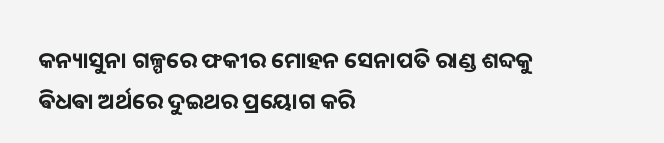କନ୍ୟାସୁନା ଗଳ୍ପରେ ଫକୀର ମୋହନ ସେନାପତି ରାଣ୍ଡ ଶବ୍ଦକୁ ଵିଧଵା ଅର୍ଥରେ ଦୁଇଥର ପ୍ରୟୋଗ କରି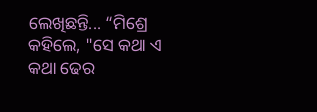ଲେଖିଛନ୍ତି... “ମିଶ୍ରେ କହିଲେ, "ସେ କଥା ଏ କଥା ଢେର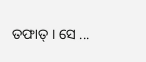ତଫାତ୍ । ସେ ...